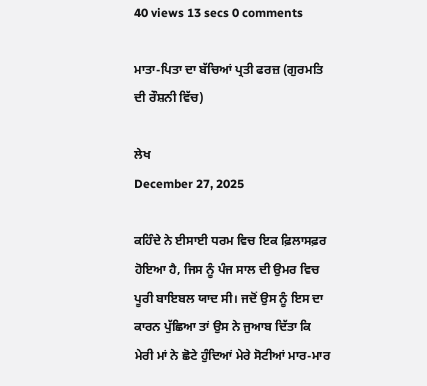40 views 13 secs 0 comments

ਮਾਤਾ-ਪਿਤਾ ਦਾ ਬੱਚਿਆਂ ਪ੍ਰਤੀ ਫਰਜ਼ (ਗੁਰਮਤਿ ਦੀ ਰੌਸ਼ਨੀ ਵਿੱਚ)

ਲੇਖ
December 27, 2025

ਕਹਿੰਦੇ ਨੇ ਈਸਾਈ ਧਰਮ ਵਿਚ ਇਕ ਫ਼ਿਲਾਸਫ਼ਰ ਹੋਇਆ ਹੈ, ਜਿਸ ਨੂੰ ਪੰਜ ਸਾਲ ਦੀ ਉਮਰ ਵਿਚ ਪੂਰੀ ਬਾਇਬਲ ਯਾਦ ਸੀ। ਜਦੋਂ ਉਸ ਨੂੰ ਇਸ ਦਾ ਕਾਰਨ ਪੁੱਛਿਆ ਤਾਂ ਉਸ ਨੇ ਜੁਆਬ ਦਿੱਤਾ ਕਿ ਮੇਰੀ ਮਾਂ ਨੇ ਛੋਟੇ ਹੁੰਦਿਆਂ ਮੇਰੇ ਸੋਟੀਆਂ ਮਾਰ-ਮਾਰ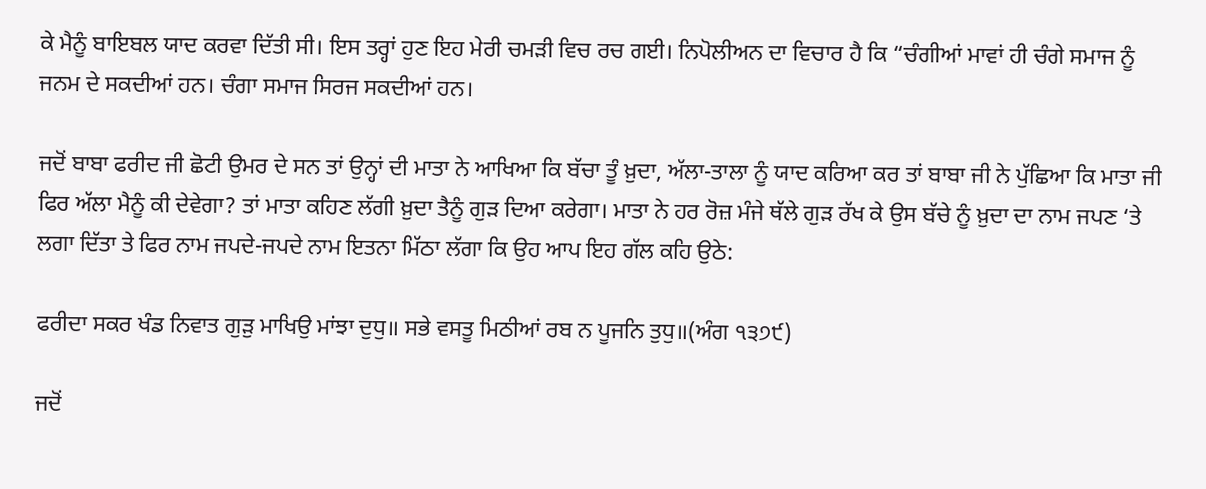ਕੇ ਮੈਨੂੰ ਬਾਇਬਲ ਯਾਦ ਕਰਵਾ ਦਿੱਤੀ ਸੀ। ਇਸ ਤਰ੍ਹਾਂ ਹੁਣ ਇਹ ਮੇਰੀ ਚਮੜੀ ਵਿਚ ਰਚ ਗਈ। ਨਿਪੋਲੀਅਨ ਦਾ ਵਿਚਾਰ ਹੈ ਕਿ “ਚੰਗੀਆਂ ਮਾਵਾਂ ਹੀ ਚੰਗੇ ਸਮਾਜ ਨੂੰ ਜਨਮ ਦੇ ਸਕਦੀਆਂ ਹਨ। ਚੰਗਾ ਸਮਾਜ ਸਿਰਜ ਸਕਦੀਆਂ ਹਨ।

ਜਦੋਂ ਬਾਬਾ ਫਰੀਦ ਜੀ ਛੋਟੀ ਉਮਰ ਦੇ ਸਨ ਤਾਂ ਉਨ੍ਹਾਂ ਦੀ ਮਾਤਾ ਨੇ ਆਖਿਆ ਕਿ ਬੱਚਾ ਤੂੰ ਖ਼ੁਦਾ, ਅੱਲਾ-ਤਾਲਾ ਨੂੰ ਯਾਦ ਕਰਿਆ ਕਰ ਤਾਂ ਬਾਬਾ ਜੀ ਨੇ ਪੁੱਛਿਆ ਕਿ ਮਾਤਾ ਜੀ ਫਿਰ ਅੱਲਾ ਮੈਨੂੰ ਕੀ ਦੇਵੇਗਾ? ਤਾਂ ਮਾਤਾ ਕਹਿਣ ਲੱਗੀ ਖ਼ੁਦਾ ਤੈਨੂੰ ਗੁੜ ਦਿਆ ਕਰੇਗਾ। ਮਾਤਾ ਨੇ ਹਰ ਰੋਜ਼ ਮੰਜੇ ਥੱਲੇ ਗੁੜ ਰੱਖ ਕੇ ਉਸ ਬੱਚੇ ਨੂੰ ਖ਼ੁਦਾ ਦਾ ਨਾਮ ਜਪਣ ‘ਤੇ ਲਗਾ ਦਿੱਤਾ ਤੇ ਫਿਰ ਨਾਮ ਜਪਦੇ-ਜਪਦੇ ਨਾਮ ਇਤਨਾ ਮਿੱਠਾ ਲੱਗਾ ਕਿ ਉਹ ਆਪ ਇਹ ਗੱਲ ਕਹਿ ਉਠੇ:

ਫਰੀਦਾ ਸਕਰ ਖੰਡ ਨਿਵਾਤ ਗੁੜੁ ਮਾਖਿਉ ਮਾਂਝਾ ਦੁਧੁ॥ ਸਭੇ ਵਸਤੂ ਮਿਠੀਆਂ ਰਬ ਨ ਪੂਜਨਿ ਤੁਧੁ॥(ਅੰਗ ੧੩੭੯)

ਜਦੋਂ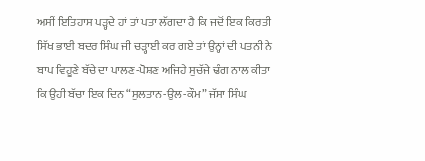ਅਸੀਂ ਇਤਿਹਾਸ ਪੜ੍ਹਦੇ ਹਾਂ ਤਾਂ ਪਤਾ ਲੱਗਦਾ ਹੈ ਕਿ ਜਦੋਂ ਇਕ ਕਿਰਤੀ ਸਿੱਖ ਭਾਈ ਬਦਰ ਸਿੰਘ ਜੀ ਚੜ੍ਹਾਈ ਕਰ ਗਏ ਤਾਂ ਉਨ੍ਹਾਂ ਦੀ ਪਤਨੀ ਨੇ ਬਾਪ ਵਿਹੂਣੇ ਬੱਚੇ ਦਾ ਪਾਲਣ-ਪੋਸ਼ਣ ਅਜਿਹੇ ਸੁਚੱਜੇ ਢੰਗ ਨਾਲ ਕੀਤਾ ਕਿ ਉਹੀ ਬੱਚਾ ਇਕ ਦਿਨ “ਸੁਲਤਾਨ-ਉਲ-ਕੌਮ” ਜੱਸਾ ਸਿੰਘ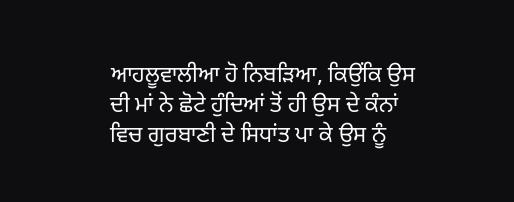ਆਹਲੂਵਾਲੀਆ ਹੋ ਨਿਬੜਿਆ, ਕਿਉਂਕਿ ਉਸ ਦੀ ਮਾਂ ਨੇ ਛੋਟੇ ਹੁੰਦਿਆਂ ਤੋਂ ਹੀ ਉਸ ਦੇ ਕੰਨਾਂ ਵਿਚ ਗੁਰਬਾਣੀ ਦੇ ਸਿਧਾਂਤ ਪਾ ਕੇ ਉਸ ਨੂੰ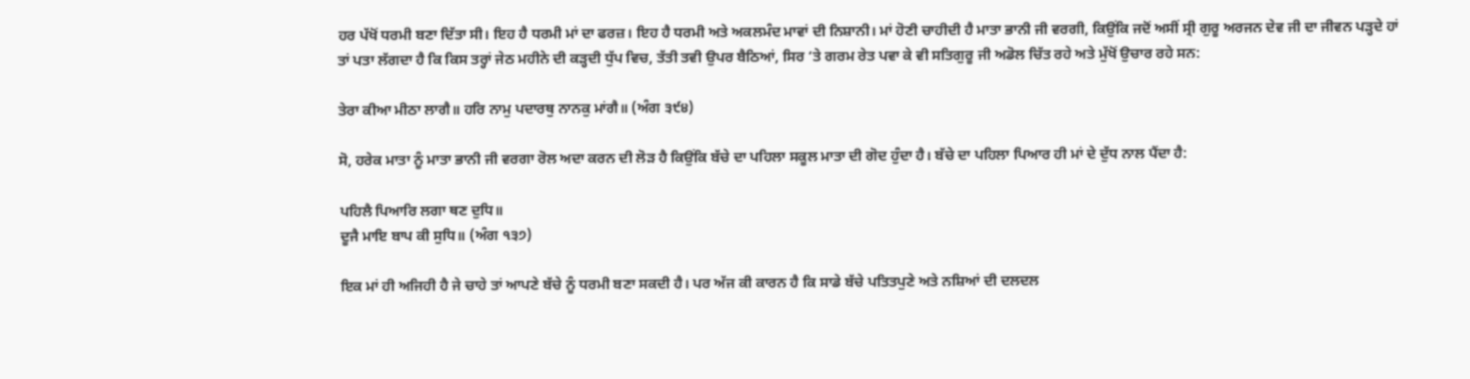ਹਰ ਪੱਖੋਂ ਧਰਮੀ ਬਣਾ ਦਿੱਤਾ ਸੀ। ਇਹ ਹੈ ਧਰਮੀ ਮਾਂ ਦਾ ਫਰਜ਼। ਇਹ ਹੈ ਧਰਮੀ ਅਤੇ ਅਕਲਮੰਦ ਮਾਵਾਂ ਦੀ ਨਿਸ਼ਾਨੀ। ਮਾਂ ਹੋਣੀ ਚਾਹੀਦੀ ਹੈ ਮਾਤਾ ਭਾਨੀ ਜੀ ਵਰਗੀ, ਕਿਉਂਕਿ ਜਦੋਂ ਅਸੀਂ ਸ੍ਰੀ ਗੁਰੂ ਅਰਜਨ ਦੇਵ ਜੀ ਦਾ ਜੀਵਨ ਪੜ੍ਹਦੇ ਹਾਂ ਤਾਂ ਪਤਾ ਲੱਗਦਾ ਹੈ ਕਿ ਕਿਸ ਤਰ੍ਹਾਂ ਜੇਠ ਮਹੀਨੇ ਦੀ ਕੜ੍ਹਦੀ ਧੁੱਪ ਵਿਚ, ਤੱਤੀ ਤਵੀ ਉਪਰ ਬੈਠਿਆਂ, ਸਿਰ ‘ਤੇ ਗਰਮ ਰੇਤ ਪਵਾ ਕੇ ਵੀ ਸਤਿਗੁਰੂ ਜੀ ਅਡੋਲ ਚਿੱਤ ਰਹੇ ਅਤੇ ਮੁੱਖੋਂ ਉਚਾਰ ਰਹੇ ਸਨ:

ਤੇਰਾ ਕੀਆ ਮੀਠਾ ਲਾਗੈ॥ ਹਰਿ ਨਾਮੁ ਪਦਾਰਥੁ ਨਾਨਕੁ ਮਾਂਗੈ॥ (ਅੰਗ ੩੯੪)

ਸੋ, ਹਰੇਕ ਮਾਤਾ ਨੂੰ ਮਾਤਾ ਭਾਨੀ ਜੀ ਵਰਗਾ ਰੋਲ ਅਦਾ ਕਰਨ ਦੀ ਲੋੜ ਹੈ ਕਿਉਂਕਿ ਬੱਚੇ ਦਾ ਪਹਿਲਾ ਸਕੂਲ ਮਾਤਾ ਦੀ ਗੋਦ ਹੁੰਦਾ ਹੈ। ਬੱਚੇ ਦਾ ਪਹਿਲਾ ਪਿਆਰ ਹੀ ਮਾਂ ਦੇ ਦੁੱਧ ਨਾਲ ਪੈਂਦਾ ਹੈ:

ਪਹਿਲੈ ਪਿਆਰਿ ਲਗਾ ਥਣ ਦੁਧਿ॥
ਦੂਜੈ ਮਾਇ ਬਾਪ ਕੀ ਸੁਧਿ॥ (ਅੰਗ ੧੩੭)

ਇਕ ਮਾਂ ਹੀ ਅਜਿਹੀ ਹੈ ਜੇ ਚਾਹੇ ਤਾਂ ਆਪਣੇ ਬੱਚੇ ਨੂੰ ਧਰਮੀ ਬਣਾ ਸਕਦੀ ਹੈ। ਪਰ ਅੱਜ ਕੀ ਕਾਰਨ ਹੈ ਕਿ ਸਾਡੇ ਬੱਚੇ ਪਤਿਤਪੁਣੇ ਅਤੇ ਨਸ਼ਿਆਂ ਦੀ ਦਲਦਲ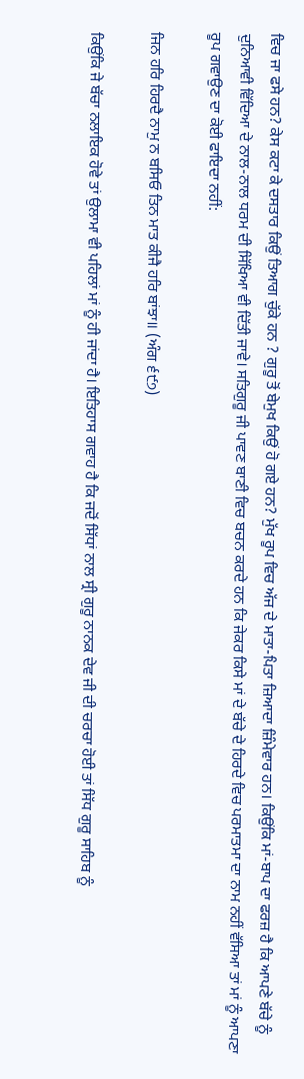ਵਿਚ ਜਾ ਫਸੇ ਹਨ? ਕੇਸ ਕਟਾ ਕੇ ਦਸਤਾਰ ਕਿਉਂ ਤਿਆਗ ਚੁੱਕੇ ਹਨ ? ਗੁਰੂ ਤੋਂ ਬੇਮੁਖ ਕਿਉਂ ਹੋ ਗਏ ਹਨ? ਮੁੱਖ ਰੂਪ ਵਿਚ ਅੱਜ ਦੇ ਮਾਤਾ-ਪਿਤਾ ਜ਼ਿਆਦਾ ਜ਼ਿੰਮੇਵਾਰ ਹਨ। ਕਿਉਂਕਿ ਮਾਂ-ਬਾਪ ਦਾ ਫਰਜ਼ ਹੈ ਕਿ ਆਪਣੇ ਬੱਚੇ ਨੂੰ ਦੁਨਿਆਵੀ ਵਿੱਦਿਆ ਦੇ ਨਾਲ-ਨਾਲ ਧਰਮ ਦੀ ਸਿੱਖਿਆ ਵੀ ਦਿੱਤੀ ਜਾਵੇ। ਸਤਿਗੁਰੂ ਜੀ ਪਾਵਣ ਬਾਣੀ ਵਿਚ ਬਚਨ ਕਰਦੇ ਹਨ ਕਿ ਜੇਕਰ ਕਿਸੇ ਮਾਂ ਦੇ ਬੱਚੇ ਦੇ ਹਿਰਦੇ ਵਿਚ ਪਰਮਾਤਮਾ ਦਾ ਨਾਮ ਨਹੀਂ ਵੱਸਿਆ ਤਾਂ ਮਾਂ ਨੂੰ ਆਪਣਾ ਰੂਪ ਗਵਾਉਣ ਦਾ ਕੋਈ ਫਾਇਦਾ ਨਹੀਂ:

ਜਿਨ ਹਰਿ ਹਿਰਦੈ ਨਾਮੁ ਨ ਬਸਿਓ ਤਿਨ ਮਾਤ ਕੀਜੈ ਹਰਿ ਬਾਂਝਾ॥ (ਅੰਗ ੬੯੭)

ਕਿਉਂਕਿ ਜੇ ਬੱਚਾ ਨਲਾਇਕ ਹੋਵੇ ਤਾਂ ਉਲਾਮਾ ਵੀ ਪਹਿਲਾਂ ਮਾਂ ਨੂੰ ਹੀ ਜਾਂਦਾ ਹੈ। ਇਤਿਹਾਸ ਗਵਾਹ ਹੈ ਕਿ ਜਦੋਂ ਸਿੱਧਾਂ ਨਾਲ ਸ੍ਰੀ ਗੁਰੂ ਨਾਨਕ ਦੇਵ ਜੀ ਦੀ ਚਰਚਾ ਹੋਈ ਤਾਂ ਸਿੱਧ ਗੁਰੂ ਸਾਹਿਬ ਨੂੰ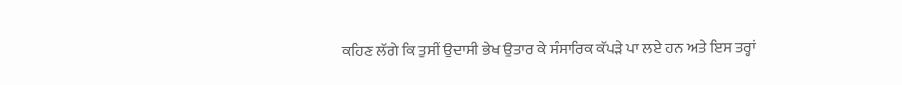ਕਹਿਣ ਲੱਗੇ ਕਿ ਤੁਸੀਂ ਉਦਾਸੀ ਭੇਖ ਉਤਾਰ ਕੇ ਸੰਸਾਰਿਕ ਕੱਪੜੇ ਪਾ ਲਏ ਹਨ ਅਤੇ ਇਸ ਤਰ੍ਹਾਂ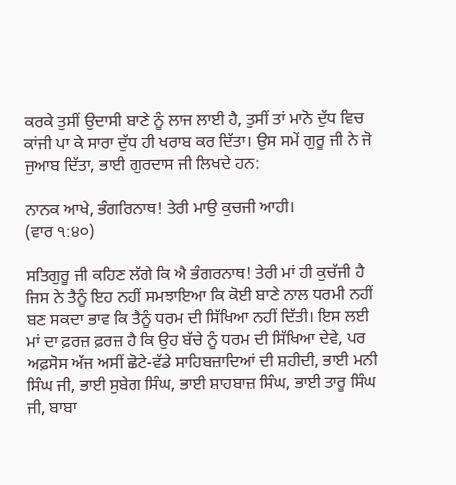ਕਰਕੇ ਤੁਸੀਂ ਉਦਾਸੀ ਬਾਣੇ ਨੂੰ ਲਾਜ ਲਾਈ ਹੈ, ਤੁਸੀਂ ਤਾਂ ਮਾਨੋ ਦੁੱਧ ਵਿਚ ਕਾਂਜੀ ਪਾ ਕੇ ਸਾਰਾ ਦੁੱਧ ਹੀ ਖਰਾਬ ਕਰ ਦਿੱਤਾ। ਉਸ ਸਮੇਂ ਗੁਰੂ ਜੀ ਨੇ ਜੋ ਜੁਆਬ ਦਿੱਤਾ, ਭਾਈ ਗੁਰਦਾਸ ਜੀ ਲਿਖਦੇ ਹਨ:

ਨਾਨਕ ਆਖੇ, ਭੰਗਰਿਨਾਥ! ਤੇਰੀ ਮਾਉ ਕੁਚਜੀ ਆਹੀ।
(ਵਾਰ ੧:੪੦)

ਸਤਿਗੁਰੂ ਜੀ ਕਹਿਣ ਲੱਗੇ ਕਿ ਐ ਭੰਗਰਨਾਥ! ਤੇਰੀ ਮਾਂ ਹੀ ਕੁਚੱਜੀ ਹੈ ਜਿਸ ਨੇ ਤੈਨੂੰ ਇਹ ਨਹੀਂ ਸਮਝਾਇਆ ਕਿ ਕੋਈ ਬਾਣੇ ਨਾਲ ਧਰਮੀ ਨਹੀਂ ਬਣ ਸਕਦਾ ਭਾਵ ਕਿ ਤੈਨੂੰ ਧਰਮ ਦੀ ਸਿੱਖਿਆ ਨਹੀਂ ਦਿੱਤੀ। ਇਸ ਲਈ ਮਾਂ ਦਾ ਫ਼ਰਜ਼ ਫ਼ਰਜ਼ ਹੈ ਕਿ ਉਹ ਬੱਚੇ ਨੂੰ ਧਰਮ ਦੀ ਸਿੱਖਿਆ ਦੇਵੇ, ਪਰ ਅਫ਼ਸੋਸ ਅੱਜ ਅਸੀਂ ਛੋਟੇ-ਵੱਡੇ ਸਾਹਿਬਜ਼ਾਦਿਆਂ ਦੀ ਸ਼ਹੀਦੀ, ਭਾਈ ਮਨੀ ਸਿੰਘ ਜੀ, ਭਾਈ ਸੁਬੇਗ ਸਿੰਘ, ਭਾਈ ਸ਼ਾਹਬਾਜ਼ ਸਿੰਘ, ਭਾਈ ਤਾਰੂ ਸਿੰਘ ਜੀ, ਬਾਬਾ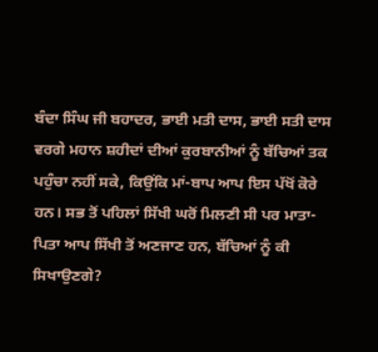ਬੰਦਾ ਸਿੰਘ ਜੀ ਬਹਾਦਰ, ਭਾਈ ਮਤੀ ਦਾਸ, ਭਾਈ ਸਤੀ ਦਾਸ ਵਰਗੇ ਮਹਾਨ ਸ਼ਹੀਦਾਂ ਦੀਆਂ ਕੁਰਬਾਨੀਆਂ ਨੂੰ ਬੱਚਿਆਂ ਤਕ ਪਹੁੰਚਾ ਨਹੀਂ ਸਕੇ, ਕਿਉਂਕਿ ਮਾਂ-ਬਾਪ ਆਪ ਇਸ ਪੱਖੋਂ ਕੋਰੇ ਹਨ। ਸਭ ਤੋਂ ਪਹਿਲਾਂ ਸਿੱਖੀ ਘਰੋਂ ਮਿਲਣੀ ਸੀ ਪਰ ਮਾਤਾ-ਪਿਤਾ ਆਪ ਸਿੱਖੀ ਤੋਂ ਅਣਜਾਣ ਹਨ, ਬੱਚਿਆਂ ਨੂੰ ਕੀ ਸਿਖਾਉਣਗੇ?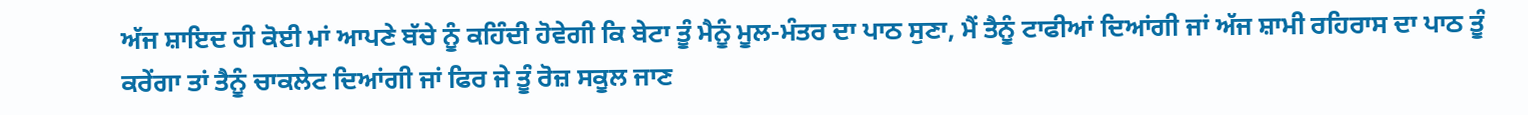ਅੱਜ ਸ਼ਾਇਦ ਹੀ ਕੋਈ ਮਾਂ ਆਪਣੇ ਬੱਚੇ ਨੂੰ ਕਹਿੰਦੀ ਹੋਵੇਗੀ ਕਿ ਬੇਟਾ ਤੂੰ ਮੈਨੂੰ ਮੂਲ-ਮੰਤਰ ਦਾ ਪਾਠ ਸੁਣਾ, ਮੈਂ ਤੈਨੂੰ ਟਾਫੀਆਂ ਦਿਆਂਗੀ ਜਾਂ ਅੱਜ ਸ਼ਾਮੀ ਰਹਿਰਾਸ ਦਾ ਪਾਠ ਤੂੰ ਕਰੇਂਗਾ ਤਾਂ ਤੈਨੂੰ ਚਾਕਲੇਟ ਦਿਆਂਗੀ ਜਾਂ ਫਿਰ ਜੇ ਤੂੰ ਰੋਜ਼ ਸਕੂਲ ਜਾਣ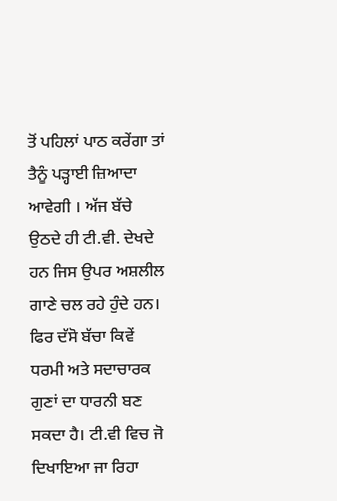ਤੋਂ ਪਹਿਲਾਂ ਪਾਠ ਕਰੇਂਗਾ ਤਾਂ ਤੈਨੂੰ ਪੜ੍ਹਾਈ ਜ਼ਿਆਦਾ ਆਵੇਗੀ । ਅੱਜ ਬੱਚੇ ਉਠਦੇ ਹੀ ਟੀ.ਵੀ. ਦੇਖਦੇ ਹਨ ਜਿਸ ਉਪਰ ਅਸ਼ਲੀਲ ਗਾਣੇ ਚਲ ਰਹੇ ਹੁੰਦੇ ਹਨ। ਫਿਰ ਦੱਸੋ ਬੱਚਾ ਕਿਵੇਂ ਧਰਮੀ ਅਤੇ ਸਦਾਚਾਰਕ ਗੁਣਾਂ ਦਾ ਧਾਰਨੀ ਬਣ ਸਕਦਾ ਹੈ। ਟੀ.ਵੀ ਵਿਚ ਜੋ ਦਿਖਾਇਆ ਜਾ ਰਿਹਾ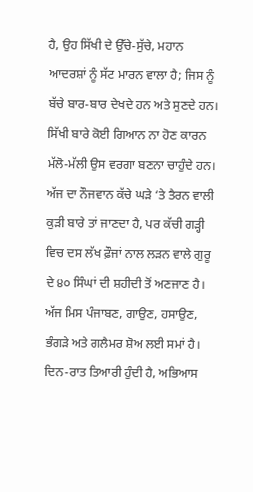ਹੈ, ਉਹ ਸਿੱਖੀ ਦੇ ਉੱਚੇ-ਸੁੱਚੇ, ਮਹਾਨ ਆਦਰਸ਼ਾਂ ਨੂੰ ਸੱਟ ਮਾਰਨ ਵਾਲਾ ਹੈ; ਜਿਸ ਨੂੰ ਬੱਚੇ ਬਾਰ-ਬਾਰ ਦੇਖਦੇ ਹਨ ਅਤੇ ਸੁਣਦੇ ਹਨ। ਸਿੱਖੀ ਬਾਰੇ ਕੋਈ ਗਿਆਨ ਨਾ ਹੋਣ ਕਾਰਨ ਮੱਲੋ-ਮੱਲੀ ਉਸ ਵਰਗਾ ਬਣਨਾ ਚਾਹੁੰਦੇ ਹਨ। ਅੱਜ ਦਾ ਨੌਜਵਾਨ ਕੱਚੇ ਘੜੇ ‘ਤੇ ਤੈਰਨ ਵਾਲੀ ਕੁੜੀ ਬਾਰੇ ਤਾਂ ਜਾਣਦਾ ਹੈ, ਪਰ ਕੱਚੀ ਗੜ੍ਹੀ ਵਿਚ ਦਸ ਲੱਖ ਫ਼ੌਜਾਂ ਨਾਲ ਲੜਨ ਵਾਲੇ ਗੁਰੂ ਦੇ ੪੦ ਸਿੰਘਾਂ ਦੀ ਸ਼ਹੀਦੀ ਤੋਂ ਅਣਜਾਣ ਹੈ। ਅੱਜ ਮਿਸ ਪੰਜਾਬਣ, ਗਾਉਣ, ਹਸਾਉਣ, ਭੰਗੜੇ ਅਤੇ ਗਲੈਮਰ ਸ਼ੋਅ ਲਈ ਸਮਾਂ ਹੈ। ਦਿਨ-ਰਾਤ ਤਿਆਰੀ ਹੁੰਦੀ ਹੈ, ਅਭਿਆਸ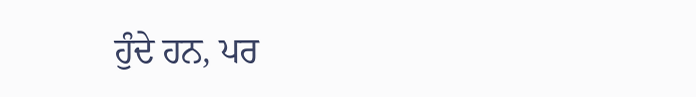ਹੁੰਦੇ ਹਨ, ਪਰ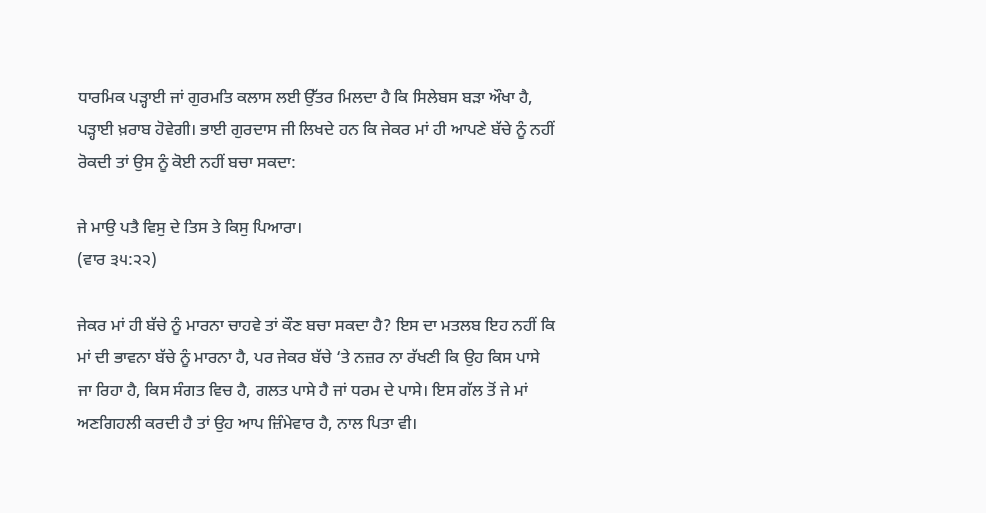ਧਾਰਮਿਕ ਪੜ੍ਹਾਈ ਜਾਂ ਗੁਰਮਤਿ ਕਲਾਸ ਲਈ ਉੱਤਰ ਮਿਲਦਾ ਹੈ ਕਿ ਸਿਲੇਬਸ ਬੜਾ ਔਖਾ ਹੈ, ਪੜ੍ਹਾਈ ਖ਼ਰਾਬ ਹੋਵੇਗੀ। ਭਾਈ ਗੁਰਦਾਸ ਜੀ ਲਿਖਦੇ ਹਨ ਕਿ ਜੇਕਰ ਮਾਂ ਹੀ ਆਪਣੇ ਬੱਚੇ ਨੂੰ ਨਹੀਂ ਰੋਕਦੀ ਤਾਂ ਉਸ ਨੂੰ ਕੋਈ ਨਹੀਂ ਬਚਾ ਸਕਦਾ:

ਜੇ ਮਾਉ ਪਤੈ ਵਿਸੁ ਦੇ ਤਿਸ ਤੇ ਕਿਸੁ ਪਿਆਰਾ।
(ਵਾਰ ੩੫:੨੨)

ਜੇਕਰ ਮਾਂ ਹੀ ਬੱਚੇ ਨੂੰ ਮਾਰਨਾ ਚਾਹਵੇ ਤਾਂ ਕੌਣ ਬਚਾ ਸਕਦਾ ਹੈ? ਇਸ ਦਾ ਮਤਲਬ ਇਹ ਨਹੀਂ ਕਿ ਮਾਂ ਦੀ ਭਾਵਨਾ ਬੱਚੇ ਨੂੰ ਮਾਰਨਾ ਹੈ, ਪਰ ਜੇਕਰ ਬੱਚੇ ‘ਤੇ ਨਜ਼ਰ ਨਾ ਰੱਖਣੀ ਕਿ ਉਹ ਕਿਸ ਪਾਸੇ ਜਾ ਰਿਹਾ ਹੈ, ਕਿਸ ਸੰਗਤ ਵਿਚ ਹੈ, ਗਲਤ ਪਾਸੇ ਹੈ ਜਾਂ ਧਰਮ ਦੇ ਪਾਸੇ। ਇਸ ਗੱਲ ਤੋਂ ਜੇ ਮਾਂ ਅਣਗਿਹਲੀ ਕਰਦੀ ਹੈ ਤਾਂ ਉਹ ਆਪ ਜ਼ਿੰਮੇਵਾਰ ਹੈ, ਨਾਲ ਪਿਤਾ ਵੀ।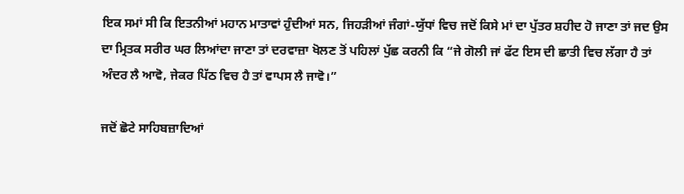ਇਕ ਸਮਾਂ ਸੀ ਕਿ ਇਤਨੀਆਂ ਮਹਾਨ ਮਾਤਾਵਾਂ ਹੁੰਦੀਆਂ ਸਨ, ਜਿਹੜੀਆਂ ਜੰਗਾਂ-ਯੁੱਧਾਂ ਵਿਚ ਜਦੋਂ ਕਿਸੇ ਮਾਂ ਦਾ ਪੁੱਤਰ ਸ਼ਹੀਦ ਹੋ ਜਾਣਾ ਤਾਂ ਜਦ ਉਸ ਦਾ ਮ੍ਰਿਤਕ ਸਰੀਰ ਘਰ ਲਿਆਂਦਾ ਜਾਣਾ ਤਾਂ ਦਰਵਾਜ਼ਾ ਖੋਲਣ ਤੋਂ ਪਹਿਲਾਂ ਪੁੱਛ ਕਰਨੀ ਕਿ “ਜੇ ਗੋਲੀ ਜਾਂ ਫੱਟ ਇਸ ਦੀ ਛਾਤੀ ਵਿਚ ਲੱਗਾ ਹੈ ਤਾਂ ਅੰਦਰ ਲੈ ਆਵੋ, ਜੇਕਰ ਪਿੱਠ ਵਿਚ ਹੈ ਤਾਂ ਵਾਪਸ ਲੈ ਜਾਵੋ।”

ਜਦੋਂ ਛੋਟੇ ਸਾਹਿਬਜ਼ਾਦਿਆਂ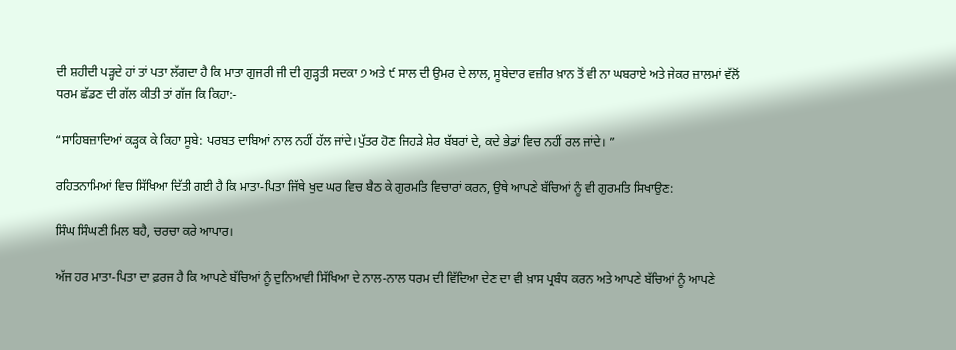ਦੀ ਸ਼ਹੀਦੀ ਪੜ੍ਹਦੇ ਹਾਂ ਤਾਂ ਪਤਾ ਲੱਗਦਾ ਹੈ ਕਿ ਮਾਤਾ ਗੁਜਰੀ ਜੀ ਦੀ ਗੁੜ੍ਹਤੀ ਸਦਕਾ ੭ ਅਤੇ ੯ ਸਾਲ ਦੀ ਉਮਰ ਦੇ ਲਾਲ, ਸੂਬੇਦਾਰ ਵਜ਼ੀਰ ਖ਼ਾਨ ਤੋਂ ਵੀ ਨਾ ਘਬਰਾਏ ਅਤੇ ਜੇਕਰ ਜ਼ਾਲਮਾਂ ਵੱਲੋਂ ਧਰਮ ਛੱਡਣ ਦੀ ਗੱਲ ਕੀਤੀ ਤਾਂ ਗੱਜ ਕਿ ਕਿਹਾ:-

“ਸਾਹਿਬਜ਼ਾਦਿਆਂ ਕੜ੍ਹਕ ਕੇ ਕਿਹਾ ਸੂਬੇ: ਪਰਬਤ ਦਾਬਿਆਂ ਨਾਲ ਨਹੀਂ ਹੱਲ ਜਾਂਦੇ।ਪੁੱਤਰ ਹੋਣ ਜਿਹੜੇ ਸ਼ੇਰ ਬੱਬਰਾਂ ਦੇ, ਕਦੇ ਭੇਡਾਂ ਵਿਚ ਨਹੀਂ ਰਲ ਜਾਂਦੇ। ”

ਰਹਿਤਨਾਮਿਆਂ ਵਿਚ ਸਿੱਖਿਆ ਦਿੱਤੀ ਗਈ ਹੈ ਕਿ ਮਾਤਾ-ਪਿਤਾ ਜਿੱਥੇ ਖੁਦ ਘਰ ਵਿਚ ਬੈਠ ਕੇ ਗੁਰਮਤਿ ਵਿਚਾਰਾਂ ਕਰਨ, ਉਥੇ ਆਪਣੇ ਬੱਚਿਆਂ ਨੂੰ ਵੀ ਗੁਰਮਤਿ ਸਿਖਾਉਣ:

ਸਿੰਘ ਸਿੰਘਣੀ ਮਿਲ ਬਹੈ, ਚਰਚਾ ਕਰੇ ਆਪਾਰ।

ਅੱਜ ਹਰ ਮਾਤਾ-ਪਿਤਾ ਦਾ ਫ਼ਰਜ ਹੈ ਕਿ ਆਪਣੇ ਬੱਚਿਆਂ ਨੂੰ ਦੁਨਿਆਵੀ ਸਿੱਖਿਆ ਦੇ ਨਾਲ-ਨਾਲ ਧਰਮ ਦੀ ਵਿੱਦਿਆ ਦੇਣ ਦਾ ਵੀ ਖ਼ਾਸ ਪ੍ਰਬੰਧ ਕਰਨ ਅਤੇ ਆਪਣੇ ਬੱਚਿਆਂ ਨੂੰ ਆਪਣੇ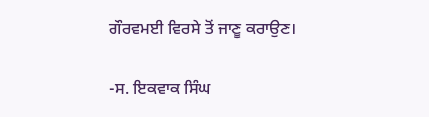ਗੌਰਵਮਈ ਵਿਰਸੇ ਤੋਂ ਜਾਣੂ ਕਰਾਉਣ।

-ਸ. ਇਕਵਾਕ ਸਿੰਘ